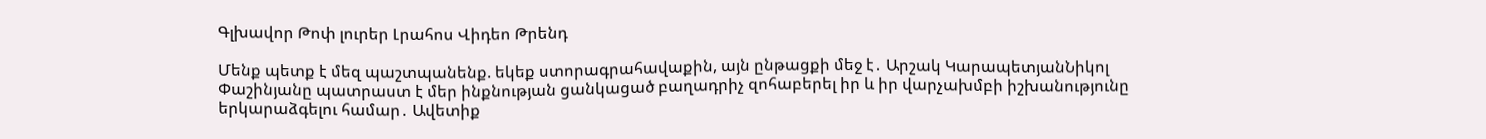Գլխավոր Թոփ լուրեր Լրահոս Վիդեո Թրենդ

Մենք պետք է մեզ պաշտպանենք. եկեք ստորագրահավաքին, այն ընթացքի մեջ է․ Արշակ ԿարապետյանՆիկոլ Փաշինյանը պատրաստ է մեր ինքնության ցանկացած բաղադրիչ զոհաբերել իր և իր վարչախմբի իշխանությունը երկարաձգելու համար․ Ավետիք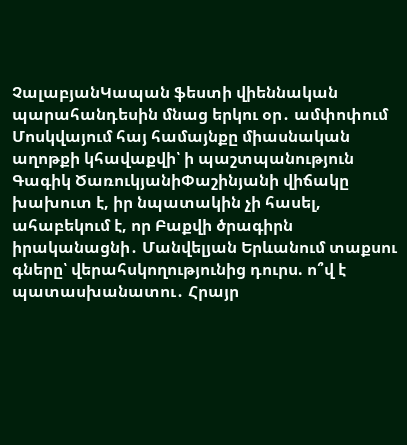ՉալաբյանԿապան ֆեստի վիեննական պարահանդեսին մնաց երկու օր․ ամփոփում Մոսկվայում հայ համայնքը միասնական աղոթքի կհավաքվի՝ ի պաշտպանություն Գագիկ ԾառուկյանիՓաշինյանի վիճակը խախուտ է, իր նպատակին չի հասել, ահաբեկում է, որ Բաքվի ծրագիրն իրականացնի․ Մանվելյան Երևանում տաքսու գները՝ վերահսկողությունից դուրս. ո՞վ է պատասխանատու․ Հրայր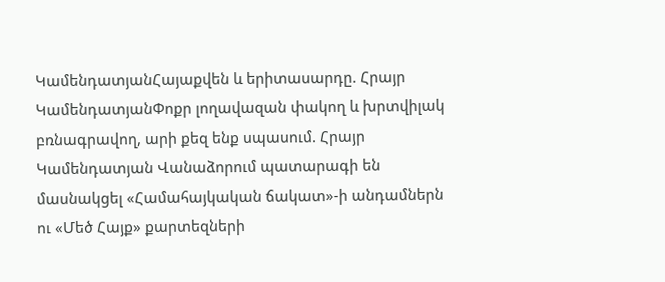ԿամենդատյանՀայաքվեն և երիտասարդը. Հրայր ԿամենդատյանՓոքր լողավազան փակող և խրտվիլակ բռնագրավող, արի քեզ ենք սպասում. Հրայր Կամենդատյան Վանաձորում պատարագի են մասնակցել «Համահայկական ճակատ»-ի անդամներն ու «Մեծ Հայք» քարտեզների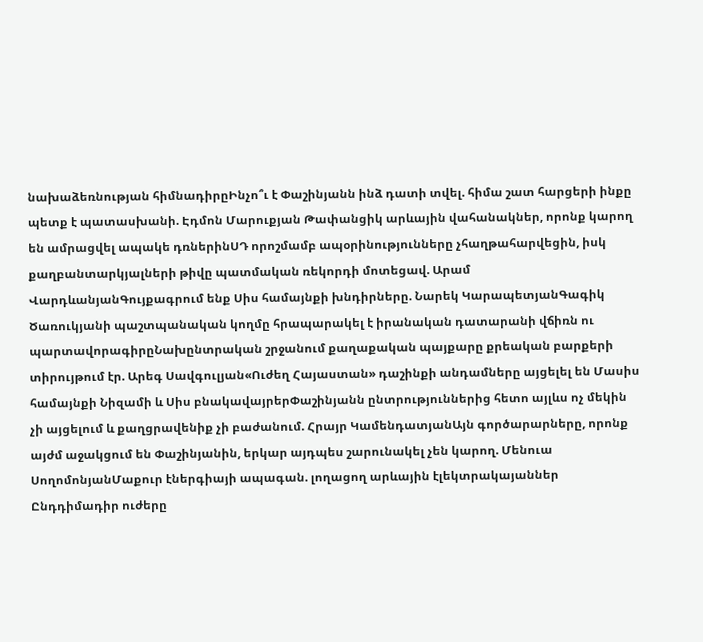նախաձեռնության հիմնադիրըԻնչո՞ւ է Փաշինյանն ինձ դատի տվել. հիմա շատ հարցերի ինքը պետք է պատասխանի. Էդմոն Մարուքյան Թափանցիկ արևային վահանակներ, որոնք կարող են ամրացվել ապակե դռներինՍԴ որոշմամբ ապօրինությունները չհաղթահարվեցին, իսկ քաղբանտարկյալների թիվը պատմական ռեկորդի մոտեցավ. Արամ ՎարդևանյանԳույքագրում ենք Սիս համայնքի խնդիրները. Նարեկ ԿարապետյանԳագիկ Ծառուկյանի պաշտպանական կողմը հրապարակել է իրանական դատարանի վճիռն ու պարտավորագիրըՆախընտրական շրջանում քաղաքական պայքարը քրեական բարքերի տիրույթում էր. Արեգ Սավգուլյան«Ուժեղ Հայաստան» դաշինքի անդամները այցելել են Մասիս համայնքի Նիզամի և Սիս բնակավայրերՓաշինյանն ընտրություններից հետո այլևս ոչ մեկին չի այցելում և քաղցրավենիք չի բաժանում. Հրայր ԿամենդատյանԱյն գործարարները, որոնք այժմ աջակցում են Փաշինյանին, երկար այդպես շարունակել չեն կարող. Մենուա ՍողոմոնյանՄաքուր էներգիայի ապագան. լողացող արևային էլեկտրակայաններ Ընդդիմադիր ուժերը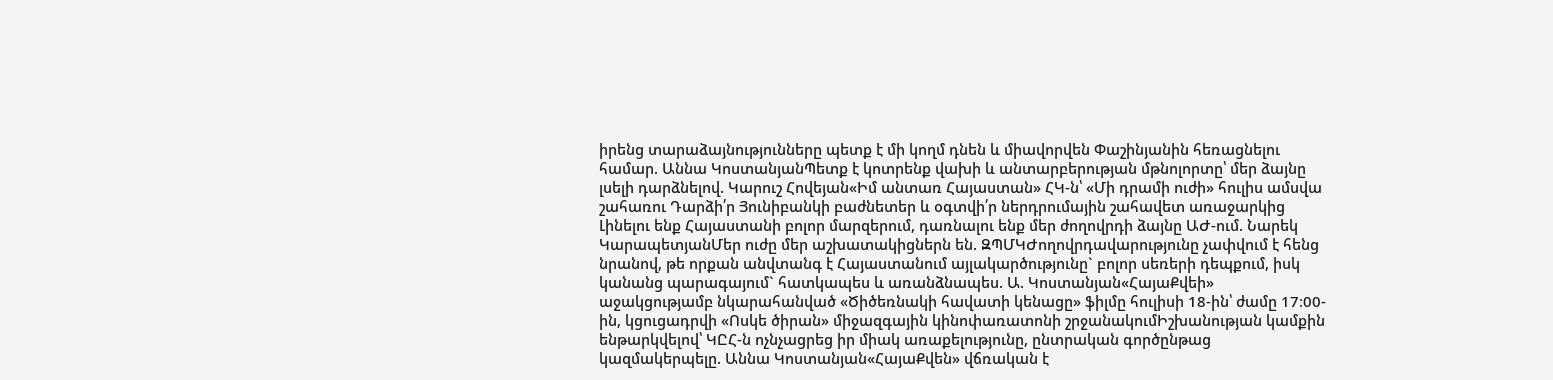իրենց տարաձայնությունները պետք է մի կողմ դնեն և միավորվեն Փաշինյանին հեռացնելու համար. Աննա ԿոստանյանՊետք է կոտրենք վախի և անտարբերության մթնոլորտը՝ մեր ձայնը լսելի դարձնելով. Կարուշ Հովեյան«Իմ անտառ Հայաստան» ՀԿ-ն՝ «Մի դրամի ուժի» հուլիս ամսվա շահառու Դարձի՛ր Յունիբանկի բաժնետեր և օգտվի՛ր ներդրումային շահավետ առաջարկից Լինելու ենք Հայաստանի բոլոր մարզերում, դառնալու ենք մեր ժողովրդի ձայնը ԱԺ-ում. Նարեկ ԿարապետյանՄեր ուժը մեր աշխատակիցներն են. ԶՊՄԿԺողովրդավարությունը չափվում է հենց նրանով, թե որքան անվտանգ է Հայաստանում այլակարծությունը` բոլոր սեռերի դեպքում, իսկ կանանց պարագայում` հատկապես և առանձնապես. Ա. Կոստանյան«ՀայաՔվեի» աջակցությամբ նկարահանված «Ծիծեռնակի հավատի կենացը» ֆիլմը հուլիսի 18-ին՝ ժամը 17։00-ին, կցուցադրվի «Ոսկե ծիրան» միջազգային կինոփառատոնի շրջանակումԻշխանության կամքին ենթարկվելով՝ ԿԸՀ-ն ոչնչացրեց իր միակ առաքելությունը, ընտրական գործընթաց կազմակերպելը. Աննա Կոստանյան«ՀայաՔվեն» վճռական է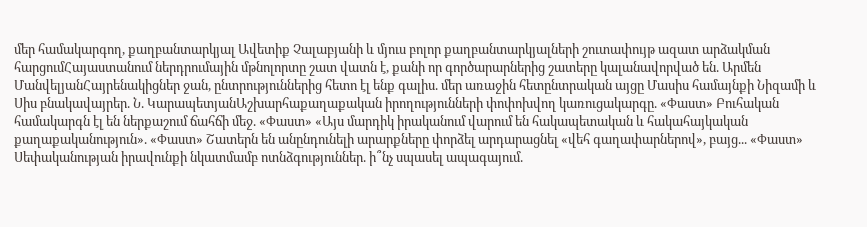մեր համակարգող, քաղբանտարկյալ Ավետիք Չալաբյանի և մյուս բոլոր քաղբանտարկյալների շուտափույթ ազատ արձակման հարցումՀայաստանում ներդրումային մթնոլորտը շատ վատն է, քանի որ գործարարներից շատերը կալանավորված են. Արմեն ՄանվելյանՀայրենակիցներ ջան, ընտրություններից հետո էլ ենք գալիս. մեր առաջին հետընտրական այցը Մասիս համայնքի Նիզամի և Սիս բնակավայրեր. Ն. ԿարապետյանԱշխարհաքաղաքական իրողությունների փոփոխվող կառուցակարգը. «Փաստ» Բուհական համակարգն էլ են ներքաշում ճահճի մեջ. «Փաստ» «Այս մարդիկ իրականում վարում են հակապետական և հակահայկական քաղաքականություն». «Փաստ» Շատերն են անընդունելի արարքները փորձել արդարացնել «վեհ գաղափարներով», բայց... «Փաստ» Սեփականության իրավունքի նկատմամբ ոտնձգություններ. ի՞նչ սպասել ապագայում.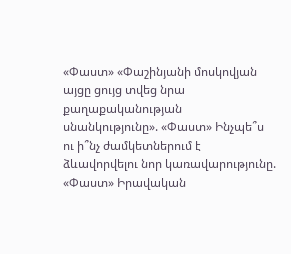«Փաստ» «Փաշինյանի մոսկովյան այցը ցույց տվեց նրա քաղաքականության սնանկությունը». «Փաստ» Ինչպե՞ս ու ի՞նչ ժամկետներում է ձևավորվելու նոր կառավարությունը. «Փաստ» Իրավական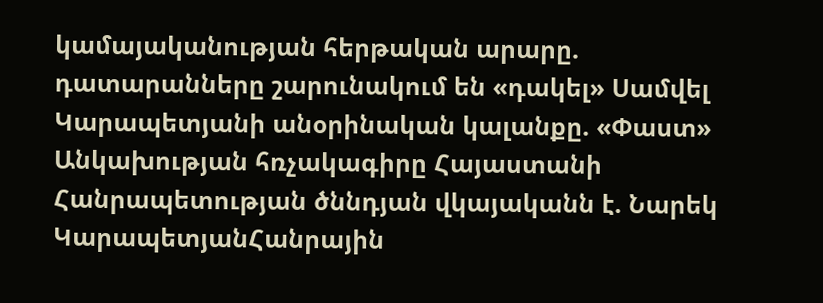կամայականության հերթական արարը. դատարանները շարունակում են «դակել» Սամվել Կարապետյանի անօրինական կալանքը. «Փաստ» Անկախության հռչակագիրը Հայաստանի Հանրապետության ծննդյան վկայականն է. Նարեկ ԿարապետյանՀանրային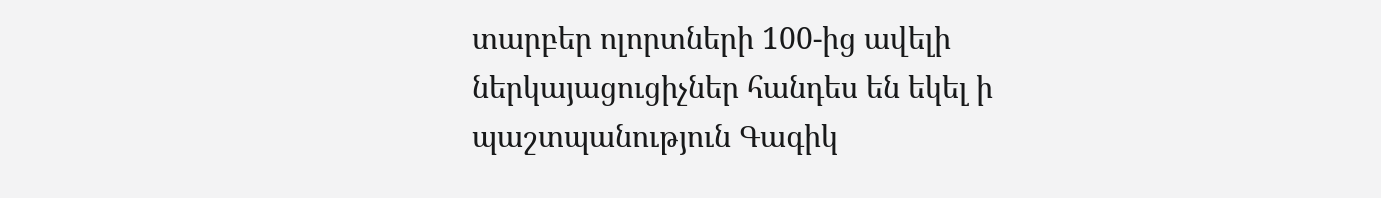տարբեր ոլորտների 100-ից ավելի ներկայացուցիչներ հանդես են եկել ի պաշտպանություն Գագիկ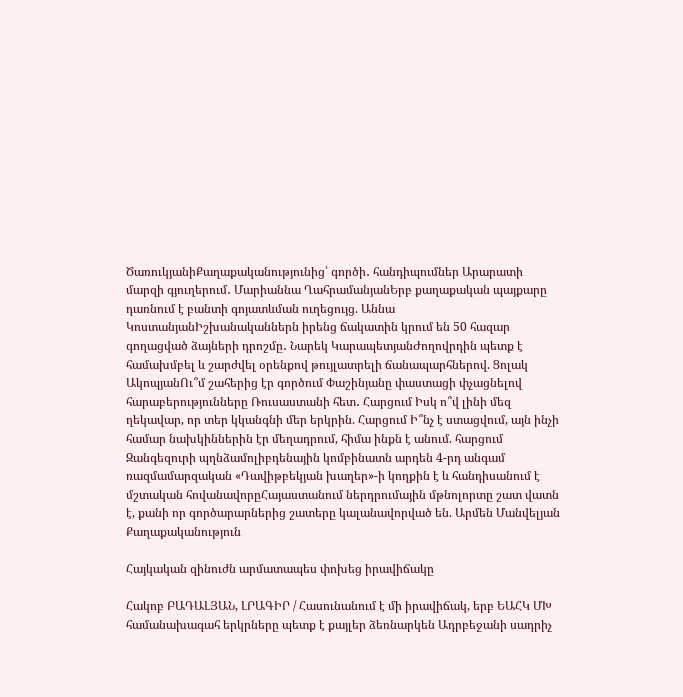ԾառուկյանիՔաղաքականությունից՝ գործի․ հանդիպումներ Արարատի մարզի գյուղերում․ Մարիաննա ՂահրամանյանԵրբ քաղաքական պայքարը դառնում է բանտի գոյատևման ուղեցույց. Աննա ԿոստանյանԻշխանականներն իրենց ճակատին կրում են 50 հազար գողացված ձայների դրոշմը․ Նարեկ ԿարապետյանԺողովրդին պետք է համախմբել և շարժվել օրենքով թույլատրելի ճանապարհներով. Ցոլակ ԱկոպյանՈւ՞մ շահերից էր գործում Փաշինյանը փաստացի փչացնելով հարաբերությունները Ռուսաստանի հետ․ Հարցում Իսկ ո՞վ լինի մեզ ղեկավար, որ տեր կկանգնի մեր երկրին. Հարցում Ի՞նչ է ստացվում, այն ինչի համար նախկիններին էր մեղադրում, հիմա ինքն է անում. հարցում Զանգեզուրի պղնձամոլիբդենային կոմբինատն արդեն 4-րդ անգամ ռազմամարզական «Դավիթբեկյան խաղեր»-ի կողքին է և հանդիսանում է մշտական հովանավորըՀայաստանում ներդրումային մթնոլորտը շատ վատն է, քանի որ գործարարներից շատերը կալանավորված են. Արմեն Մանվելյան
Քաղաքականություն

Հայկական զինուժն արմատապես փոխեց իրավիճակը

Հակոբ ԲԱԴԱԼՅԱՆ, ԼՐԱԳԻՐ / Հասունանում է մի իրավիճակ, երբ ԵԱՀԿ ՄԽ համանախագահ երկրները պետք է քայլեր ձեռնարկեն Ադրբեջանի սադրիչ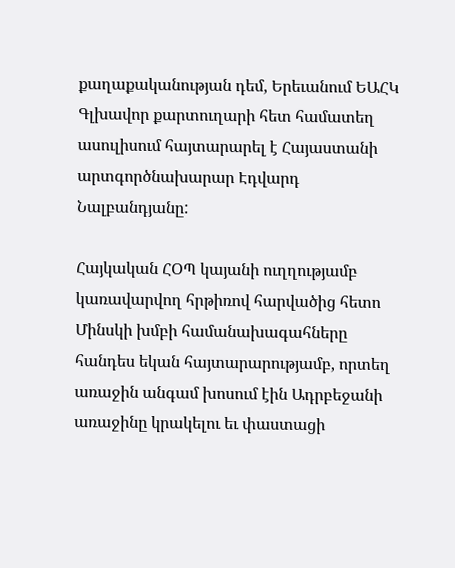քաղաքականության դեմ, Երեւանում ԵԱՀԿ Գլխավոր քարտուղարի հետ համատեղ ասուլիսում հայտարարել է Հայաստանի արտգործնախարար Էդվարդ Նալբանդյանը:

Հայկական ՀՕՊ կայանի ուղղությամբ կառավարվող հրթիռով հարվածից հետո Մինսկի խմբի համանախագահները հանդես եկան հայտարարությամբ, որտեղ առաջին անգամ խոսում էին Ադրբեջանի առաջինը կրակելու եւ փաստացի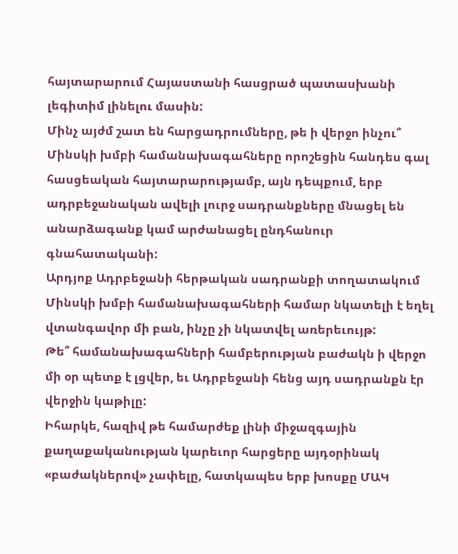հայտարարում Հայաստանի հասցրած պատասխանի լեգիտիմ լինելու մասին:
Մինչ այժմ շատ են հարցադրումները, թե ի վերջո ինչու՞ Մինսկի խմբի համանախագահները որոշեցին հանդես գալ հասցեական հայտարարությամբ, այն դեպքում, երբ ադրբեջանական ավելի լուրջ սադրանքները մնացել են անարձագանք կամ արժանացել ընդհանուր գնահատականի:
Արդյոք Ադրբեջանի հերթական սադրանքի տողատակում Մինսկի խմբի համանախագահների համար նկատելի է եղել վտանգավոր մի բան, ինչը չի նկատվել առերեւույթ:
Թե՞ համանախագահների համբերության բաժակն ի վերջո մի օր պետք է լցվեր, եւ Ադրբեջանի հենց այդ սադրանքն էր վերջին կաթիլը:
Իհարկե, հազիվ թե համարժեք լինի միջազգային քաղաքականության կարեւոր հարցերը այդօրինակ «բաժակներով» չափելը, հատկապես երբ խոսքը ՄԱԿ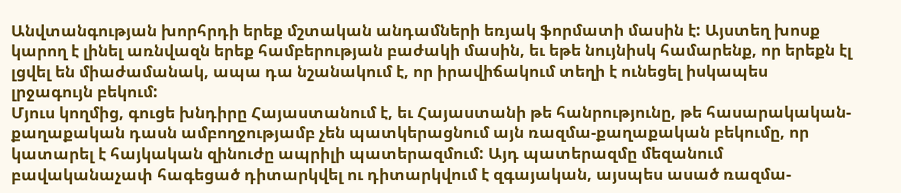Անվտանգության խորհրդի երեք մշտական անդամների եռյակ ֆորմատի մասին է: Այստեղ խոսք կարող է լինել առնվազն երեք համբերության բաժակի մասին, եւ եթե նույնիսկ համարենք, որ երեքն էլ լցվել են միաժամանակ, ապա դա նշանակում է, որ իրավիճակում տեղի է ունեցել իսկապես լրջագույն բեկում:
Մյուս կողմից, գուցե խնդիրը Հայաստանում է, եւ Հայաստանի թե հանրությունը, թե հասարակական-քաղաքական դասն ամբողջությամբ չեն պատկերացնում այն ռազմա-քաղաքական բեկումը, որ կատարել է հայկական զինուժը ապրիլի պատերազմում: Այդ պատերազմը մեզանում բավականաչափ հագեցած դիտարկվել ու դիտարկվում է զգայական, այսպես ասած ռազմա-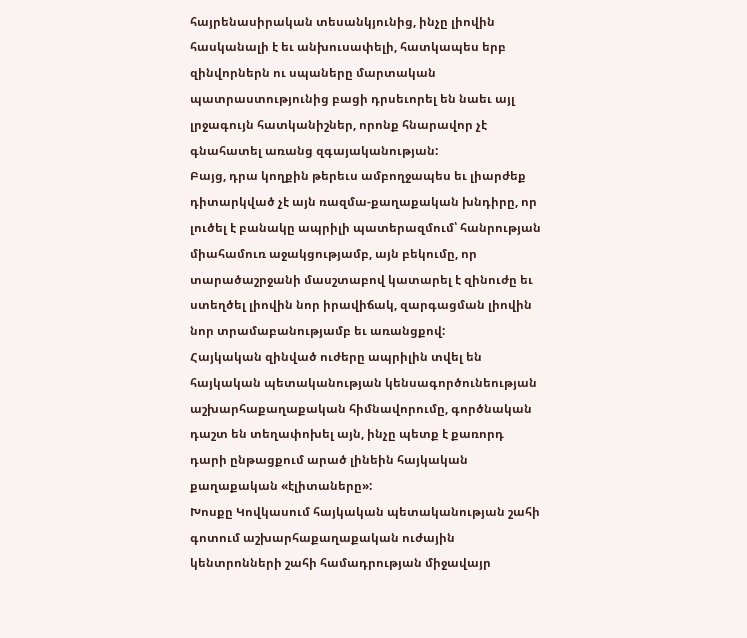հայրենասիրական տեսանկյունից, ինչը լիովին հասկանալի է եւ անխուսափելի, հատկապես երբ զինվորներն ու սպաները մարտական պատրաստությունից բացի դրսեւորել են նաեւ այլ լրջագույն հատկանիշներ, որոնք հնարավոր չէ գնահատել առանց զգայականության:
Բայց, դրա կողքին թերեւս ամբողջապես եւ լիարժեք դիտարկված չէ այն ռազմա-քաղաքական խնդիրը, որ լուծել է բանակը ապրիլի պատերազմում՝ հանրության միահամուռ աջակցությամբ, այն բեկումը, որ տարածաշրջանի մասշտաբով կատարել է զինուժը եւ ստեղծել լիովին նոր իրավիճակ, զարգացման լիովին նոր տրամաբանությամբ եւ առանցքով:
Հայկական զինված ուժերը ապրիլին տվել են հայկական պետականության կենսագործունեության աշխարհաքաղաքական հիմնավորումը, գործնական դաշտ են տեղափոխել այն, ինչը պետք է քառորդ դարի ընթացքում արած լինեին հայկական քաղաքական «էլիտաները»:
Խոսքը Կովկասում հայկական պետականության շահի գոտում աշխարհաքաղաքական ուժային կենտրոնների շահի համադրության միջավայր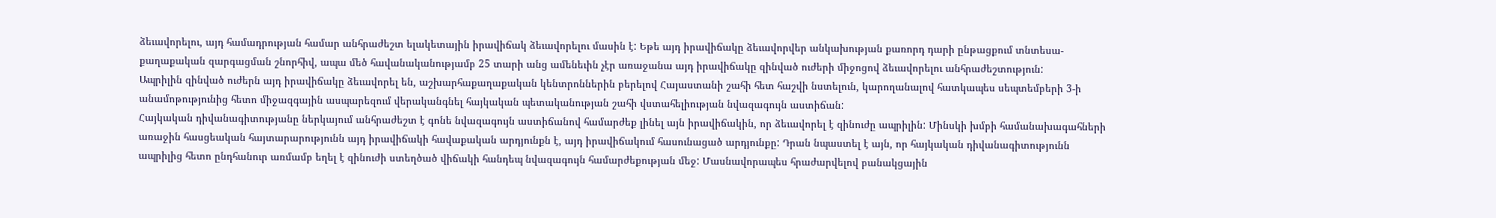ձեւավորելու, այդ համադրության համար անհրաժեշտ ելակետային իրավիճակ ձեւավորելու մասին է: Եթե այդ իրավիճակը ձեւավորվեր անկախության քառորդ դարի ընթացքում տնտեսա-քաղաքական զարգացման շնորհիվ, ապա մեծ հավանականությամբ 25 տարի անց ամենեւին չէր առաջանա այդ իրավիճակը զինված ուժերի միջոցով ձեւավորելու անհրաժեշտություն:
Ապրիլին զինված ուժերն այդ իրավիճակը ձեւավորել են, աշխարհաքաղաքական կենտրոններին բերելով Հայաստանի շահի հետ հաշվի նստելուն, կարողանալով հատկապես սեպտեմբերի 3-ի անամոթությունից հետո միջազգային ասպարեզում վերականգնել հայկական պետականության շահի վստահելիության նվազագույն աստիճան:
Հայկական դիվանագիտությանը ներկայում անհրաժեշտ է գոնե նվազագույն աստիճանով համարժեք լինել այն իրավիճակին, որ ձեւավորել է զինուժը ապրիլին: Մինսկի խմբի համանախագահների առաջին հասցեական հայտարարությունն այդ իրավիճակի հավաքական արդյունքն է, այդ իրավիճակում հասունացած արդյունքը: Դրան նպաստել է այն, որ հայկական դիվանագիտությունն ապրիլից հետո ընդհանուր առմամբ եղել է զինուժի ստեղծած վիճակի հանդեպ նվազագույն համարժեքության մեջ: Մասնավորապես հրաժարվելով բանակցային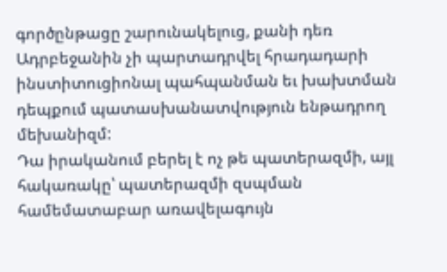գործընթացը շարունակելուց, քանի դեռ Ադրբեջանին չի պարտադրվել հրադադարի ինստիտուցիոնալ պահպանման եւ խախտման դեպքում պատասխանատվություն ենթադրող մեխանիզմ:
Դա իրականում բերել է ոչ թե պատերազմի, այլ հակառակը՝ պատերազմի զսպման համեմատաբար առավելագույն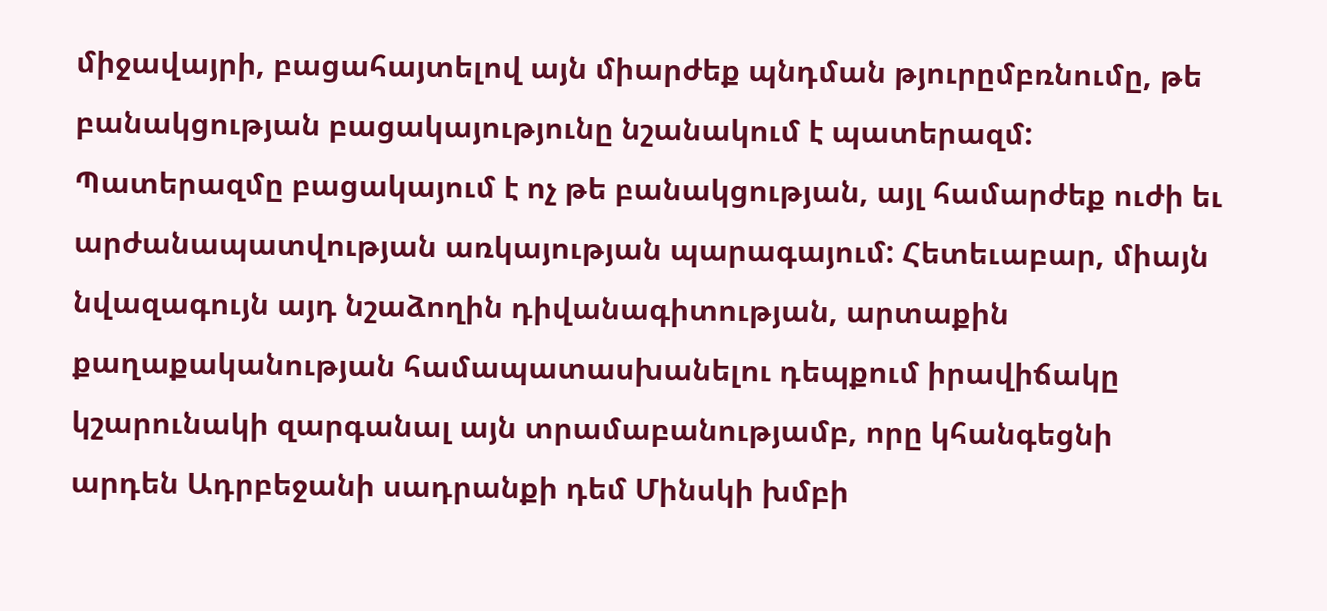միջավայրի, բացահայտելով այն միարժեք պնդման թյուրըմբռնումը, թե բանակցության բացակայությունը նշանակում է պատերազմ:
Պատերազմը բացակայում է ոչ թե բանակցության, այլ համարժեք ուժի եւ արժանապատվության առկայության պարագայում: Հետեւաբար, միայն նվազագույն այդ նշաձողին դիվանագիտության, արտաքին քաղաքականության համապատասխանելու դեպքում իրավիճակը կշարունակի զարգանալ այն տրամաբանությամբ, որը կհանգեցնի արդեն Ադրբեջանի սադրանքի դեմ Մինսկի խմբի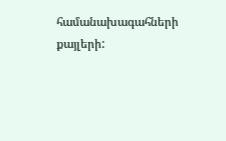համանախագահների քայլերի: